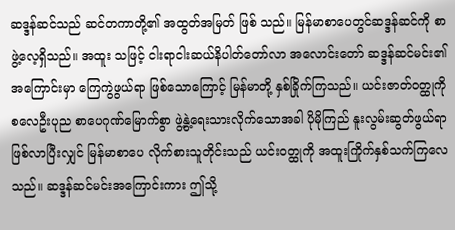ဆဒ္ဒန်ဆင်သည် ဆင်တကာတို့၏ အထွတ်အမြတ် ဖြစ် သည်။ မြန်မာစာပေတွင်ဆဒ္ဒန်ဆင်ကို စာဖွဲ့လေ့ရှိသည်။ အထူး သဖြင့် ငါးရာငါးဆယ်နိပါတ်တော်လာ အလောင်းတော် ဆဒ္ဒန်ဆင်မင်း၏ အကြောင်းမှာ ကြေကွဲဖွယ်ရာ ဖြစ်သောကြောင့် မြန်မာတို့ နှစ်ခြိုက်ကြသည်။ ယင်းဇာတ်ဝတ္ထုကို စလေဦးပုည စာပေဂုဏ်မြောက်စွာ ဖွဲ့နွဲ့ရေးသားလိုက်သောအခါ ပိုမိုကြည် နူးလွမ်းဆွတ်ဖွယ်ရာ ဖြစ်လာပြီးလျှင် မြန်မာစာပေ လိုက်စားသူတိုင်းသည် ယင်းဝတ္ထုကို အထူးကြိုက်နှစ်သက်ကြလေ သည်။ ဆဒ္ဒန်ဆင်မင်းအကြောင်းကား ဤသို့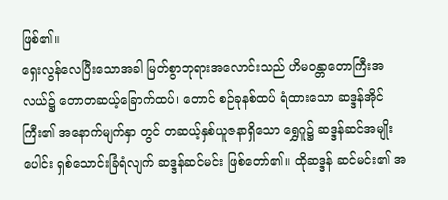ဖြစ်၏။
ရှေးလွန်လေပြီးသောအခါ မြတ်စွာဘုရားအလောင်းသည် ဟိမဝန္တာတောကြီးအလယ်၌ တောတဆယ့်ခြောက်ထပ်၊ တောင် စဉ်ခုနစ်ထပ် ရံထားသော ဆဒ္ဒန်အိုင်ကြီး၏ အနောက်မျက်နှာ တွင် တဆယ့်နှစ်ယူဇနာရှိသော ရွှေဂူ၌ ဆဒ္ဒန်ဆင်အမျိုးပေါင်း ရှစ်သောင်းခြံရံလျက် ဆဒ္ဒန်ဆင်မင်း ဖြစ်တော်၏။ ထိုဆဒ္ဒန် ဆင်မင်း၏ အ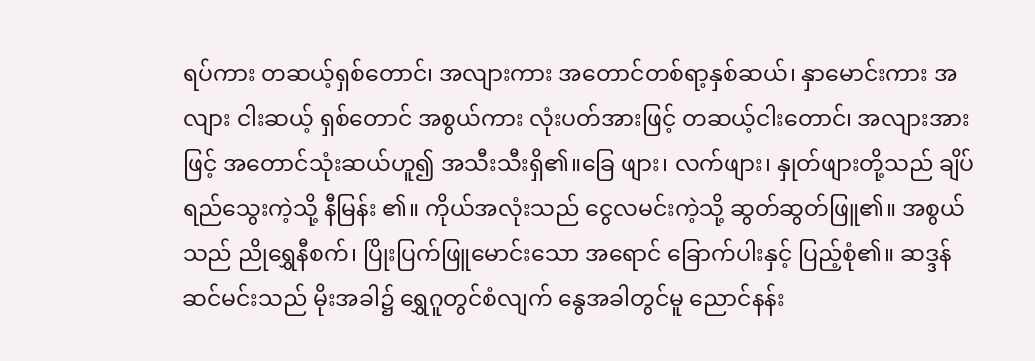ရပ်ကား တဆယ့်ရှစ်တောင်၊ အလျားကား အတောင်တစ်ရာ့နှစ်ဆယ်၊ နှာမောင်းကား အလျား ငါးဆယ့် ရှစ်တောင် အစွယ်ကား လုံးပတ်အားဖြင့် တဆယ့်ငါးတောင်၊ အလျားအားဖြင့် အတောင်သုံးဆယ်ဟူ၍ အသီးသီးရှိ၏။ခြေ ဖျား၊ လက်ဖျား၊ နှုတ်ဖျားတို့သည် ချိပ်ရည်သွေးကဲ့သို့ နီမြန်း ၏။ ကိုယ်အလုံးသည် ငွေလမင်းကဲ့သို့ ဆွတ်ဆွတ်ဖြူ၏။ အစွယ်သည် ညိုရွှေနီစက်၊ ပြိုးပြက်ဖြူမောင်းသော အရောင် ခြောက်ပါးနှင့် ပြည့်စုံ၏။ ဆဒ္ဒန်ဆင်မင်းသည် မိုးအခါ၌ ရွှေဂူတွင်စံလျက် နွေအခါတွင်မူ ညောင်နန်း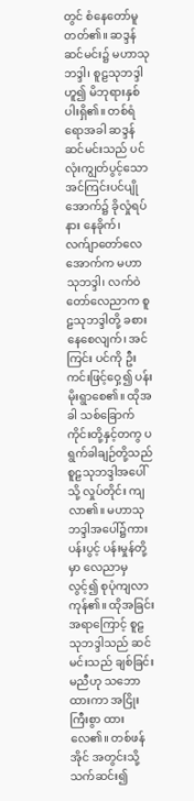တွင် စံနေတော်မူ တတ်၏။ ဆဒ္ဒန်ဆင်မင်း၌ မဟာသုဘဒ္ဒါ၊ စူဠသုဘဒ္ဒါဟူ၍ မိဘုရားနှစ်ပါးရှိ၏။ တစ်ရံရောအခါ ဆဒ္ဒန်ဆင်မင်းသည် ပင်လုံးကျွတ်ပွင့်သော အင်ကြင်းပင်ပျိုအောက်၌ ခိုလှုံရပ်နား နေခိုက်၊ လက်ျာတော်လေအောက်က မဟာသုဘဒ္ဒါ၊ လက်ဝဲ တော်လေညာက စူဠသုဘဒ္ဒါတို့ ခစားနေစေလျက်၊ အင်ကြင်း ပင်ကို ဦးကင်းဖြင့်ဝှေ့၍ ပန်းမိုးရွာစေ၏။ ထိုအခါ သစ်ခြောက် ကိုင်းတို့နှင့်တကွ ပရွက်ခါချဉ်တို့သည် စူဠသုဘဒ္ဒါအပေါ်သို့ လှုပ်တိုင်း ကျလာ၏။ မဟာသုဘဒ္ဒါအပေါ်၌ကား ပန်းပွင့် ပန်းမှုန်တို့မှာ လေညာမှလွင့်၍ စုပုံကျလာကုန်၏။ ထိုအခြင်း အရာကြောင့် စူဠသုဘဒ္ဒါသည် ဆင်မင်းသည် ချစ်ခြင်းမညီဟု သဘောထားကာ အငြိုးကြီးစွာ ထားလေ၏။ တစ်ဖန် အိုင် အတွင်းသို့ သက်ဆင်း၍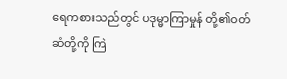ရေကစားသည်တွင် ပဒုမ္မာကြာမှုန် တို့၏ဝတ်ဆံတို့ကို ကြဲ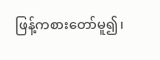ဖြန့်ကစားတော်မူ၍၊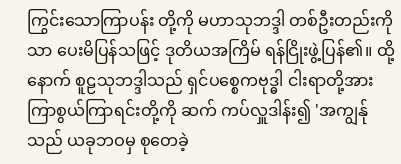ကြွင်းသောကြာပန်း တို့ကို မဟာသုဘဒ္ဒါ တစ်ဦးတည်းကိုသာ ပေးမိပြန်သဖြင့် ဒုတိယအကြိမ် ရန်ငြိုးဖွဲ့ပြန်၏။ ထို့နောက် စူဠသုဘဒ္ဒါသည် ရှင်ပစ္စေကဗုဒ္ဓါ ငါးရာတို့အား ကြာစွယ်ကြာရင်းတို့ကို ဆက် ကပ်လှူဒါန်း၍ 'အကျွန်ုသည် ယခုဘဝမှ စုတေခဲ့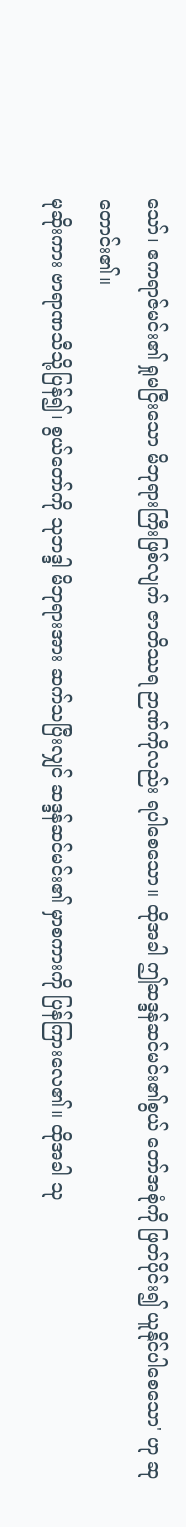သော်၊ ဧကရာဇ်မင်း၏ ရှုမငြီးသော မိဘုရားကြီးဖြစ်လျက် ဇာတိဿရ ဉာဏ်ကိုလည်း ရပါစေသော။ ထိုအခါ ဤဆဒ္ဒန်ဆင်မင်း၏စွယ် တော်အစုံကို ဖြတ်ပိုင်း၍ ယူနိုင်ပါစေသော' ဟု ဆုတောင်း၏။
မုဆိုးကား ဗာရာဏသီသို့ပြန်၍၊ စွယ်တော်ကို သုဘဒ္ဒါ မိဘုရားအား ဆက်သပြီးလျှင် ဆဒ္ဒန်ဆင်မင်း၏ မှာစကားကို ပြန်ကြားလေ၏။ ထိုအခါ သု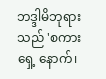ဘဒ္ဒါမိဘုရားသည် 'စကားရှေ့ နောက်၊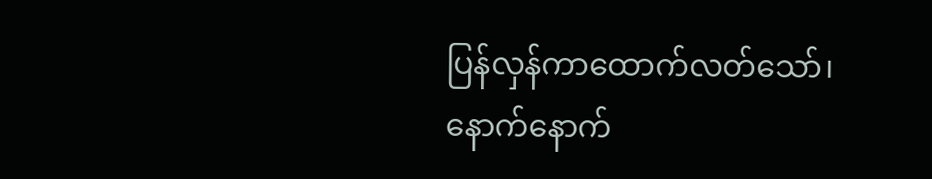ပြန်လှန်ကာထောက်လတ်သော်၊ နောက်နောက်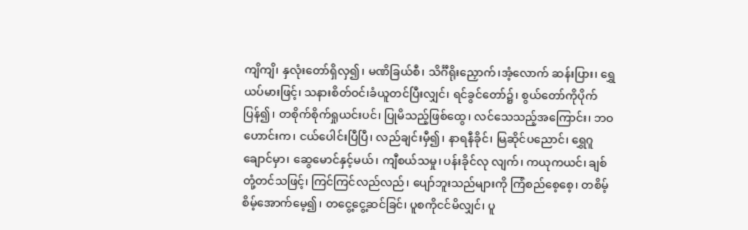ကျိကျိ၊ နှလုံးတော်ရှိလှ၍၊ မဏိခြယ်စီ၊ သိင်္ဂီရိုးညှောက်၊အံ့လောက် ဆန်းပြား၊ ရွှေယပ်မားဖြင့်၊ သနားစိတ်ဝင်၊ခံယူတင်ပြီးလျှင်၊ ရင်ခွင်တော်၌၊ စွယ်တော်ကိုပိုက်ပြန်၍၊ တစိုက်စိုက်ရှုယင်းပင်၊ ပြုမိသည့်ဖြစ်ထွေ၊ လင်သေသည့်အကြောင်း၊ ဘဝဟောင်းက၊ ငယ်ပေါင်းပြီပြီ၊ လည်ချင်းမှီ၍၊ နာရနီခိုင်၊ မြဆိုင်ပညောင်၊ ရွှေဂူချောင်မှာ၊ ဆွေမောင်နှင့်မယ်၊ ကျီစယ်သမှု၊ ပန်းခိုင်လု လျက်၊ ကယုကယင်၊ ချစ်တုံ့တင်သဖြင့်၊ ကြင်ကြင်လည်လည်၊ ပျော်ဘူးသည်များကို ကြံစည်စေ့စေ့၊ တစိမ့်စိမ့်အောက်မေ့၍၊ တငွေ့ငွေ့ဆင်ခြင်၊ ပူစကိုငင်မိလျှင်၊ ပူ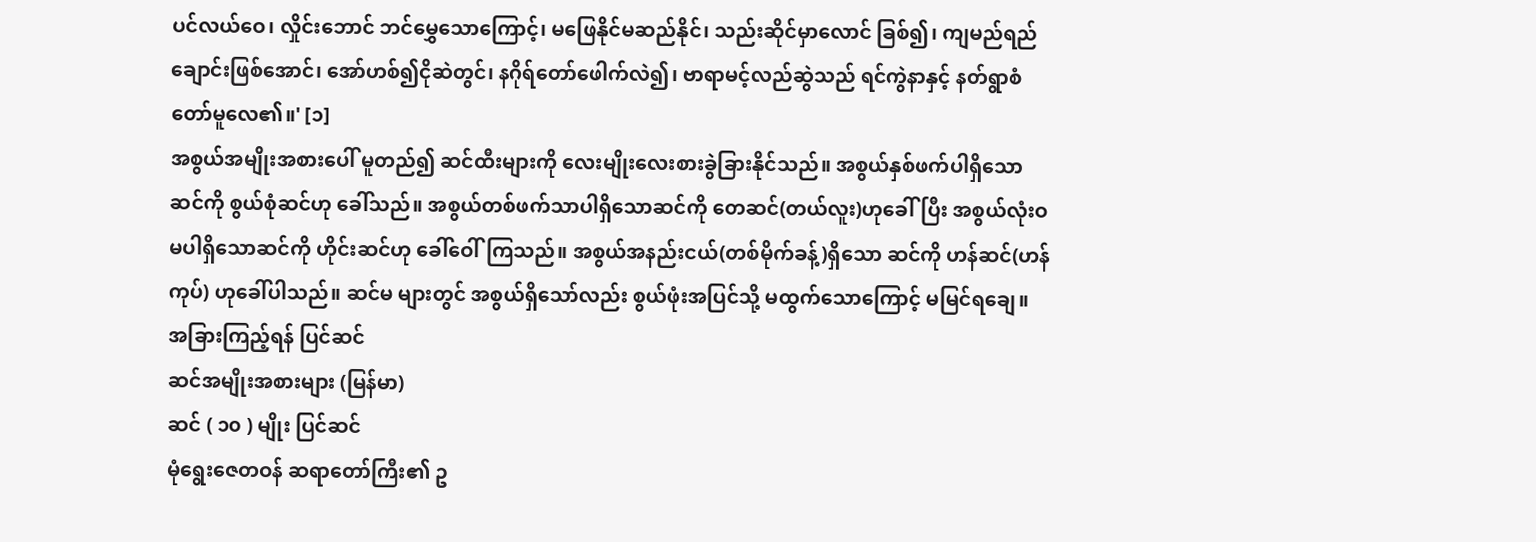ပင်လယ်ဝေ၊ လှိုင်းဘောင် ဘင်မွှေသောကြောင့်၊ မဖြေနိုင်မဆည်နိုင်၊ သည်းဆိုင်မှာလောင် ခြစ်၍၊ ကျမည်ရည်ချောင်းဖြစ်အောင်၊ အော်ဟစ်၍ငိုဆဲတွင်၊ နဂိုရ်တော်ဖေါက်လဲ၍၊ ဗာရာမင့်လည်ဆွဲသည် ရင်ကွဲနာနှင့် နတ်ရွာစံတော်မူလေ၏။' [၁]
အစွယ်အမျိုးအစားပေါ် မူတည်၍ ဆင်ထီးများကို လေးမျိုးလေးစားခွဲခြားနိုင်သည်။ အစွယ်နှစ်ဖက်ပါရှိသော ဆင်ကို စွယ်စုံဆင်ဟု ခေါ်သည်။ အစွယ်တစ်ဖက်သာပါရှိသောဆင်ကို တေဆင်(တယ်လူး)ဟုခေါ်ပြီး အစွယ်လုံးဝ မပါရှိသောဆင်ကို ဟိုင်းဆင်ဟု ခေါ်ဝေါ်ကြသည်။ အစွယ်အနည်းငယ်(တစ်မိုက်ခန့်)ရှိသော ဆင်ကို ဟန်ဆင်(ဟန်ကုပ်) ဟုခေါ်ပါသည်။ ဆင်မ များတွင် အစွယ်ရှိသော်လည်း စွယ်ဖုံးအပြင်သို့ မထွက်သောကြောင့် မမြင်ရချေ။
အခြားကြည့်ရန် ပြင်ဆင်
ဆင်အမျိုးအစားများ (မြန်မာ)
ဆင် ( ၁၀ ) မျိုး ပြင်ဆင်
မုံရွေးဇေတဝန် ဆရာတော်ကြီး၏ ဥ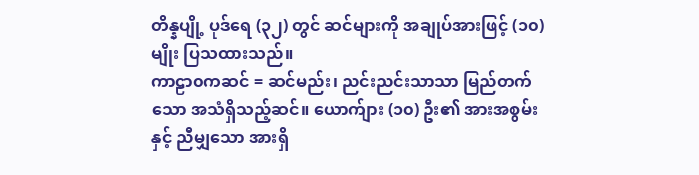တိန္နပျို့ ပုဒ်ရေ (၃၂) တွင် ဆင်များကို အချုပ်အားဖြင့် (၁၀) မျိုး ပြသထားသည်။
ကာဠာ၀ကဆင် = ဆင်မည်း၊ ညင်းညင်းသာသာ မြည်တက်သော အသံရှိသည့်ဆင်။ ယောက်ျား (၁၀) ဦး၏ အားအစွမ်းနှင့် ညီမျှသော အားရှိ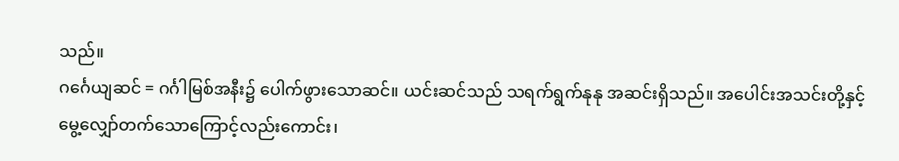သည်။
ဂင်္ဂေယျဆင် = ဂင်္ဂါမြစ်အနီး၌ ပေါက်ဖွားသောဆင်။ ယင်းဆင်သည် သရက်ရွက်နုနု အဆင်းရှိသည်။ အပေါင်းအသင်းတို့နှင့် မွေ့လျှော်တက်သောကြောင့်လည်းကောင်း၊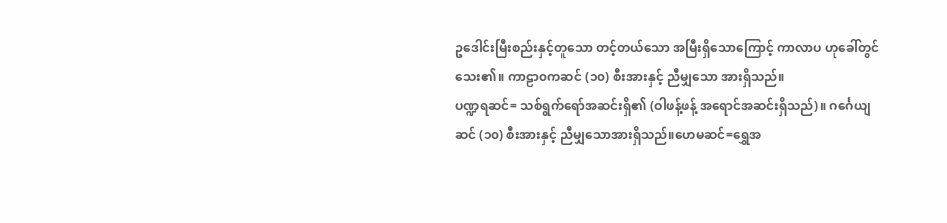ဥဒေါင်းမြီးစည်းနှင့်တူသော တင့်တယ်သော အမြီးရှိသောကြောင့် ကာလာပ ဟုခေါ်တွင်သေး၏။ ကာဠာ၀ကဆင် (၁၀) စီးအားနှင့် ညီမျှသော အားရှိသည်။
ပဏ္ဍရဆင်= သစ်ရွက်ရော်အဆင်းရှိ၏ (ဝါဖန့်ဖန့် အရောင်အဆင်းရှိသည်)။ ဂင်္ဂေယျဆင် (၁၀) စီးအားနှင့် ညီမျှသောအားရှိသည်။ဟေမဆင်=ရွှေအ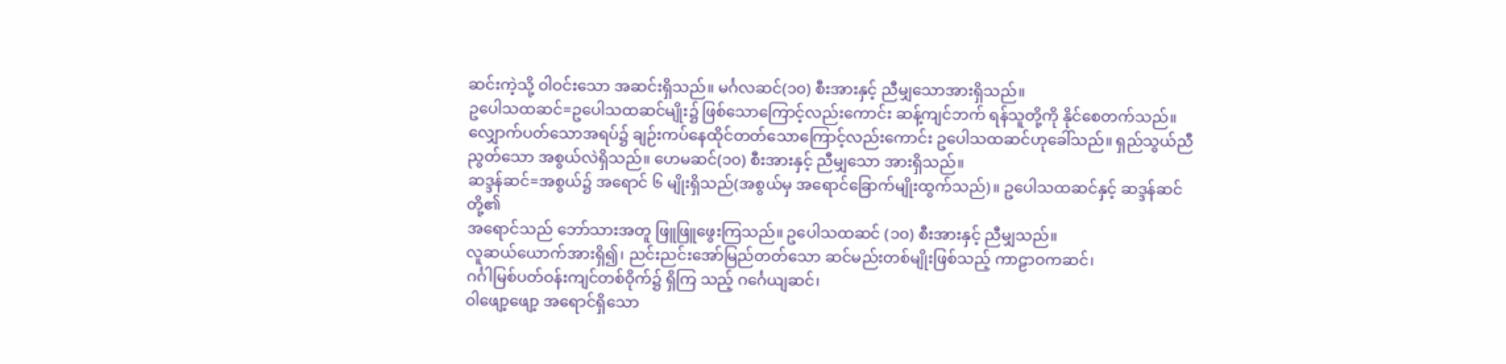ဆင်းကဲ့သို့ ဝါဝင်းသော အဆင်းရှိသည်။ မင်္ဂလဆင်(၁၀) စီးအားနှင့် ညီမျှသောအားရှိသည်။
ဥပေါသထဆင်=ဥပေါသထဆင်မျိုး၌ ဖြစ်သောကြောင့်လည်းကောင်း ဆန့်ကျင်ဘက် ရန်သူတို့ကို နိုင်စေတက်သည်။ လျှောက်ပတ်သောအရပ်၌ ချဉ်းကပ်နေထိုင်တတ်သောကြောင့်လည်းကောင်း ဥပေါသထဆင်ဟုခေါ်သည်။ ရှည်သွယ်ညီညွတ်သော အစွယ်လဲရှိသည်။ ဟေမဆင်(၁၀) စီးအားနှင့် ညီမျှသော အားရှိသည်။
ဆဒ္ဒန်ဆင်=အစွယ်၌ အရောင် ၆ မျိုးရှိသည်(အစွယ်မှ အရောင်ခြောက်မျိုးထွက်သည်)။ ဥပေါသထဆင်နှင့် ဆဒ္ဒန်ဆင်တို့၏
အရောင်သည် ဘော်သားအတူ ဖြူဖြူဖွေးကြသည်။ ဥပေါသထဆင် (၁၀) စီးအားနှင့် ညီမျှသည်။
လူဆယ်ယောက်အားရှိ၍၊ ညင်းညင်းအော်မြည်တတ်သော ဆင်မည်းတစ်မျိုးဖြစ်သည့် ကာဠာဝကဆင်၊
ဂင်္ဂါမြစ်ပတ်ဝန်းကျင်တစ်ဝိုက်၌ ရှိကြ သည့် ဂင်္ဂေယျဆင်၊
ဝါဖျော့ဖျော့ အရောင်ရှိသော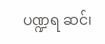ပဏ္ဍရ ဆင်၊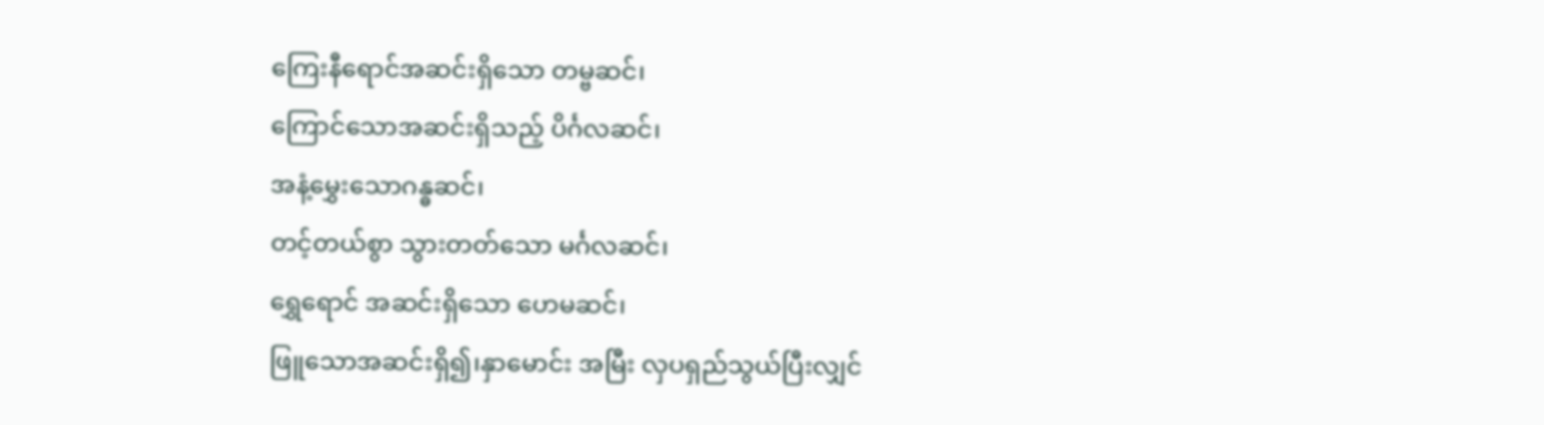ကြေးနီရောင်အဆင်းရှိသော တမ္ဗဆင်၊
ကြောင်သောအဆင်းရှိသည့် ပိင်္ဂလဆင်၊
အနံ့မွှေးသောဂန္ဓဆင်၊
တင့်တယ်စွာ သွားတတ်သော မင်္ဂလဆင်၊
ရွှေရောင် အဆင်းရှိသော ဟေမဆင်၊
ဖြူသောအဆင်းရှိ၍၊နှာမောင်း အမြီး လှပရှည်သွယ်ပြီးလျှင်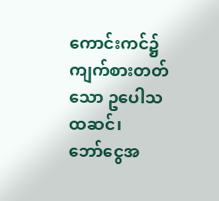ကောင်းကင်၌ကျက်စားတတ်သော ဥပေါသထဆင်၊
ဘော်ငွေအ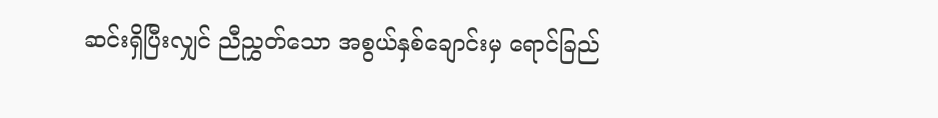ဆင်းရှိပြီးလျှင် ညီညွှတ်သော အစွယ်နှစ်ချောင်းမှ ရောင်ခြည်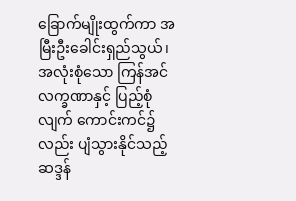ခြောက်မျိုးထွက်ကာ အမြီးဦးခေါင်းရှည်သွယ်၊ အလုံးစုံသော ကြန်အင်လက္ခဏာနှင့် ပြည့်စုံ
လျက် ကောင်းကင်၌လည်း ပျံသွားနိုင်သည့် ဆဒ္ဒန်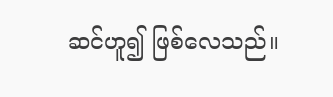ဆင်ဟူ၍ ဖြစ်လေသည်။